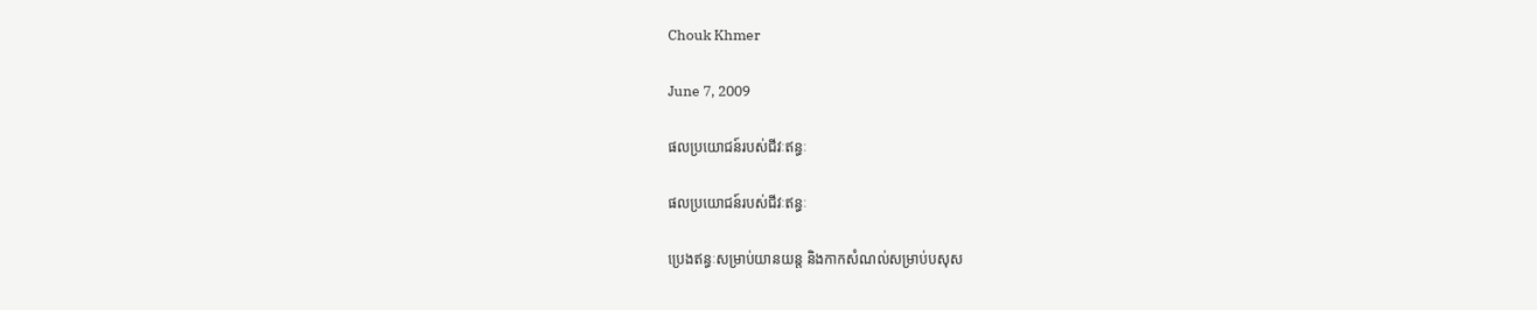Chouk Khmer

June 7, 2009

ផលប្រយោជន៍របស់ជីវៈឥន្ធៈ

ផលប្រយោជន៍របស់ជីវៈឥន្ធៈ

ប្រេងឥន្ធៈសម្រាប់យានយន្ត និងកាកសំណល់សម្រាប់បសុស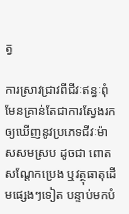ត្វ

ការស្រាវជ្រាវពីជីវៈឥន្ធៈពុំមែនគ្រាន់តែជាការស្វែងរកឲ្យឃើញនូវប្រភេទជីវៈម៉ាសសមស្រប ដូចជា ពោត សណ្ដែកប្រេង ឬវត្ថុធាតុដើមផ្សេងៗទៀត បន្ទាប់មកបំ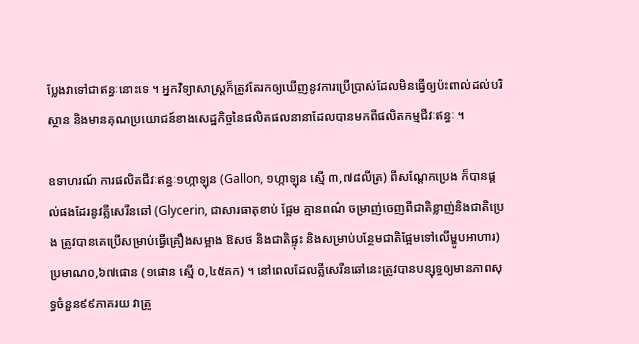ប្លែងវាទៅជាឥន្ធៈនោះទេ ។ អ្នកវិទ្យាសាស្ត្រក៏ត្រូវតែរកឲ្យឃើញនូវការប្រើប្រាស់ដែលមិនធ្វើឲ្យប៉ះពាល់ដល់បរិស្ថាន និងមានគុណប្រយោជន៍ខាងសេដ្ឋកិច្ចនៃផលិតផលនានាដែលបានមកពីផលិតកម្មជីវៈឥន្ធៈ ។

ឧទាហរណ៍ ការផលិតជីវៈឥន្ធៈ១ហ្កាឡុន (Gallon, ១ហ្កាឡុន ស្មើ ៣,៧៨លីត្រ) ពីសណ្ដែកប្រេង ក៏បានផ្ដល់ផងដែរនូវគ្លីសេរីនឆៅ (Glycerin, ជាសារធាតុខាប់ ផ្អែម គ្មានពណ៌ ចម្រាញ់ចេញពីជាតិខ្លាញ់និងជាតិប្រេង ត្រូវបានគេប្រើសម្រាប់ធ្វើគ្រឿងសម្អាង ឱសថ និងជាតិផ្ទុះ និងសម្រាប់បន្ថែមជាតិផ្អែមទៅលើម្ហូបអាហារ) ប្រមាណ០,៦៧ផោន (១ផោន ស្មើ ០,៤៥គក) ។ នៅពេលដែលគ្លីសេរីនឆៅនេះត្រូវបានបន្សុទ្ធឲ្យមានភាពសុទ្ធចំនួន៩៩ភាគរយ វាត្រូ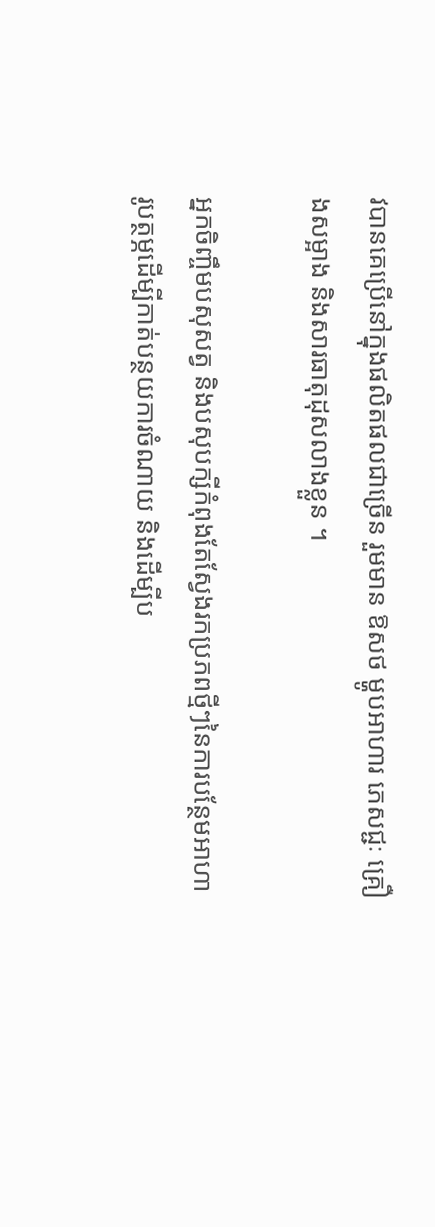វបានគេប្រើនៅក្នុងផលិតផលជាច្រើន រួមមាន ឱសថ ម្ហូបអាហារ ភេសជ្ជៈ គ្រឿងសម្អាង និងសារធាតុដុសលាងខ្លួន ។

អ្នកចិញ្ចឹមបសុសត្វ និងបសុបក្សីកំពុងតែស្វែងរកប្រភពថ្មីៗនៃការបន្ថែមអាហារូបត្ថម្ភដើម្បីកាត់បន្ថយការចំណាយ និងដើម្បីប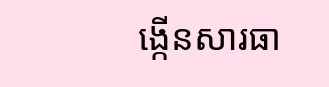ង្កើនសារធា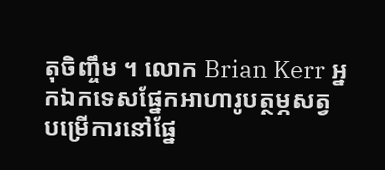តុចិញ្ចឹម ។ លោក Brian Kerr អ្នកឯកទេសផ្នែកអាហារូបត្ថម្ភសត្វ បម្រើការនៅផ្នែ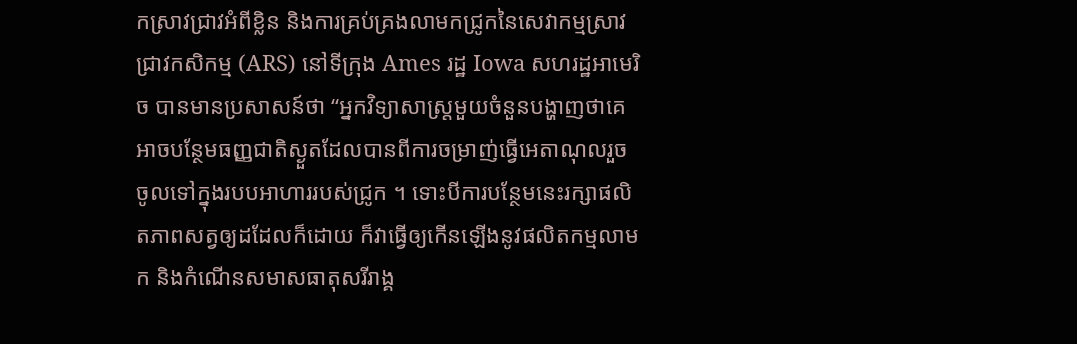កស្រាវជ្រាវអំពីខ្លិន និងការគ្រប់គ្រងលាមកជ្រូកនៃសេវាកម្មស្រាវជ្រាវកសិកម្ម (ARS) នៅទីក្រុង Ames រដ្ឋ Iowa សហរដ្ឋអាមេរិច បានមានប្រសាសន៍ថា “អ្នកវិទ្យាសាស្ត្រមួយចំនួនបង្ហាញថាគេអាចបន្ថែមធញ្ញជាតិស្ងួតដែលបានពីការចម្រាញ់ធ្វើអេតាណុលរួច ចូលទៅក្នុងរបបអាហាររបស់ជ្រូក ។ ទោះបីការបន្ថែមនេះរក្សាផលិតភាពសត្វឲ្យដដែលក៏ដោយ ក៏វាធ្វើឲ្យកើនឡើងនូវផលិតកម្មលាមក និងកំណើនសមាសធាតុសរីរាង្គ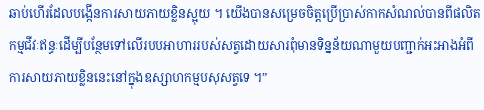ឆាប់ហើរដែលបង្កើនការសាយភាយខ្លិនស្អុយ ។ យើងបានសម្រេចចិត្តប្រើប្រាស់កាកសំណល់បានពីផលិតកម្មជីវៈឥន្ធៈដើម្បីបន្ថែមទៅលើរបបអាហាររបស់សត្វដោយសារពុំមានទិន្នន័យណាមួយបញ្ជាក់អះអាងអំពីការសាយភាយខ្លិននេះនៅក្នុងឧស្សាហកម្មបសុសត្វទេ ។”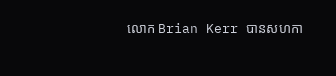លោក Brian Kerr បានសហកា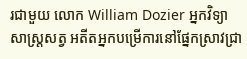រជាមួយ លោក William Dozier អ្នកវិទ្យាសាស្ត្រសត្វ អតីតអ្នកបម្រើការនៅផ្នែកស្រាវជ្រា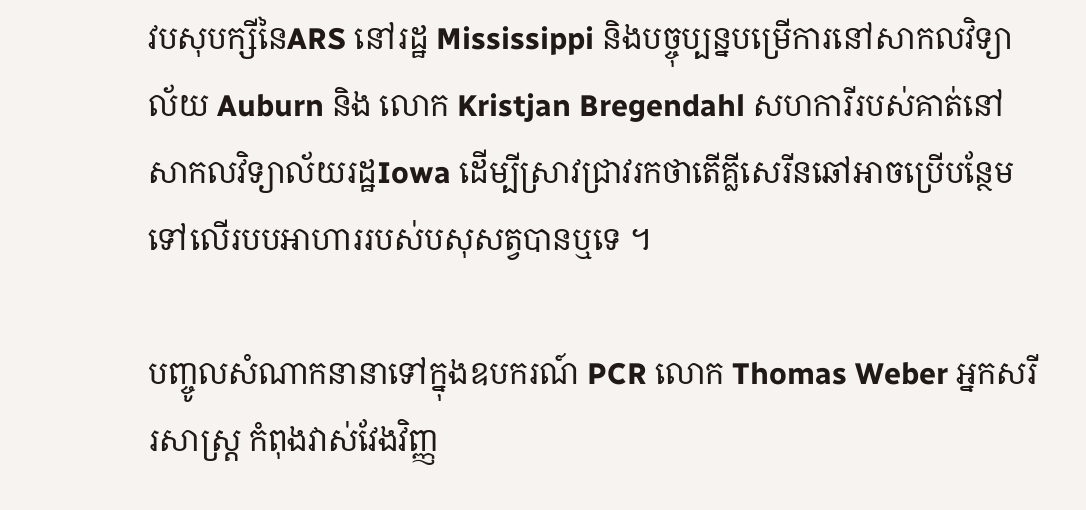វបសុបក្សីនៃARS នៅរដ្ឋ Mississippi និងបច្ចុប្បន្នបម្រើការនៅសាកលវិទ្យាល័យ Auburn និង លោក Kristjan Bregendahl សហការីរបស់គាត់នៅសាកលវិទ្យាល័យរដ្ឋIowa ដើម្បីស្រាវជ្រាវរកថាតើគ្លីសេរីនឆៅអាចប្រើបន្ថែមទៅលើរបបអាហាររបស់បសុសត្វបានឬទេ ។

បញ្ចូលសំណាកនានាទៅក្នុងឧបករណ៍ PCR លោក Thomas Weber អ្នកសរីរសាស្ត្រ កំពុងវាស់វែងវិញ្ញ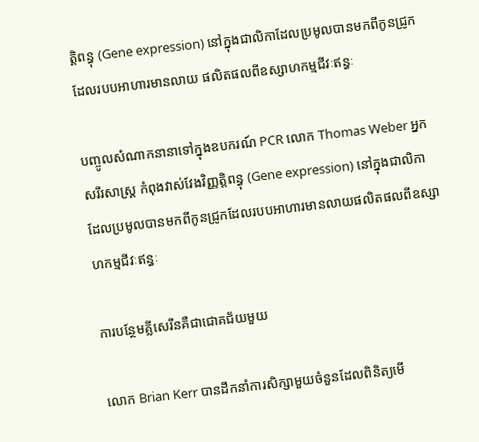ត្តិពន្ធុ (Gene expression) នៅក្នុងជាលិកាដែលប្រមូលបានមកពីកូនជ្រូកដែលរបបអាហារមានលាយ ផលិតផលពីឧស្សាហកម្មជីវៈឥន្ធៈ

បញ្ចូលសំណាកនានាទៅក្នុងឧបករណ៍ PCR លោក Thomas Weber អ្នកសរីរសាស្ត្រ កំពុងវាស់វែងវិញ្ញត្តិពន្ធុ (Gene expression) នៅក្នុងជាលិកាដែលប្រមូលបានមកពីកូនជ្រូកដែលរបបអាហារមានលាយផលិតផលពីឧស្សាហកម្មជីវៈឥន្ធៈ

ការបន្ថែមគ្លីសេរីនគឺជាជោគជ័យមួយ

លោក Brian Kerr បានដឹកនាំការសិក្សាមួយចំនួនដែលពិនិត្យមើ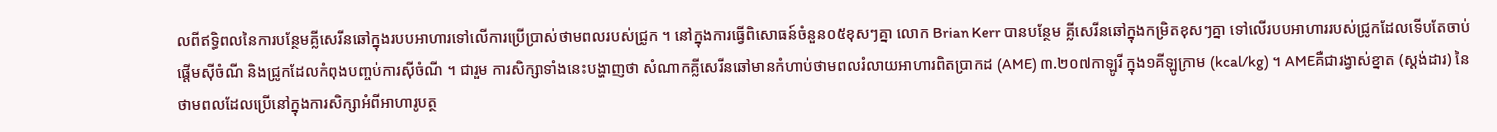លពីឥទ្ធិពលនៃការបន្ថែមគ្លីសេរីនឆៅក្នុងរបបអាហារទៅលើការប្រើប្រាស់ថាមពលរបស់ជ្រូក ។ នៅក្នុងការធ្វើពិសោធន៍ចំនួន០៥ខុសៗគ្នា លោក Brian Kerr បានបន្ថែម គ្លីសេរីនឆៅក្នុងកម្រិតខុសៗគ្នា ទៅលើរបបអាហាររបស់ជ្រូកដែលទើបតែចាប់ផ្ដើមស៊ីចំណី និងជ្រូកដែលកំពុងបញ្ចប់ការស៊ីចំណី ។ ជារួម ការសិក្សាទាំងនេះបង្ហាញថា សំណាកគ្លីសេរីនឆៅមានកំហាប់ថាមពលរំលាយអាហារពិតប្រាកដ (AME) ៣.២០៧កាឡូរី ក្នុង១គីឡូក្រាម (kcal/kg) ។ AMEគឺជារង្វាស់ខ្នាត (ស្ដង់ដារ) នៃថាមពលដែលប្រើនៅក្នុងការសិក្សាអំពីអាហារូបត្ថ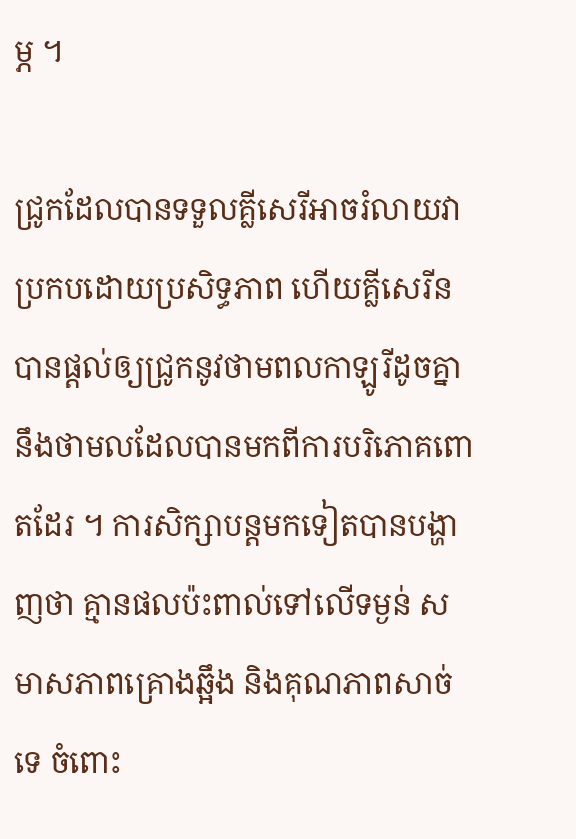ម្ភ ។

ជ្រូកដែលបានទទួលគ្លីសេរីអាចរំលាយវាប្រកបដោយប្រសិទ្ធភាព ហើយគ្លីសេរីនបានផ្ដល់ឲ្យជ្រូកនូវថាមពលកាឡូរីដូចគ្នានឹងថាមលដែលបានមកពីការបរិភោគពោតដែរ ។ ការសិក្សាបន្តមកទៀតបានបង្ហាញថា គ្មានផលប៉ះពាល់ទៅលើទម្ងន់ សមាសភាពគ្រោងឆ្អឹង និងគុណភាពសាច់ទេ ចំពោះ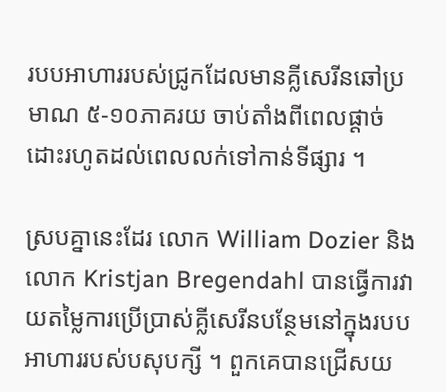របបអាហាររបស់ជ្រូកដែលមានគ្លីសេរីនឆៅប្រមាណ ៥‑១០ភាគរយ ចាប់តាំងពីពេលផ្ដាច់ដោះរហូតដល់ពេលលក់ទៅកាន់ទីផ្សារ ។

ស្របគ្នានេះដែរ លោក William Dozier និងលោក Kristjan Bregendahl បានធ្វើការវាយតម្លៃការប្រើប្រាស់គ្លីសេរីនបន្ថែមនៅក្នុងរបបអាហាររបស់បសុបក្សី ។ ពួកគេបានជ្រើសយ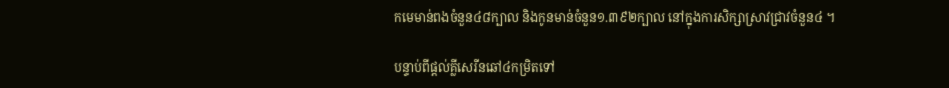កមេមាន់ពងចំនួន៤៨ក្បាល និងកូនមាន់ចំនួន១.៣៩២ក្បាល នៅក្នុងការសិក្សាស្រាវជ្រាវចំនួន៤ ។

បន្ទាប់ពីផ្ដល់គ្លីសេរីនឆៅ៤កម្រិតទៅ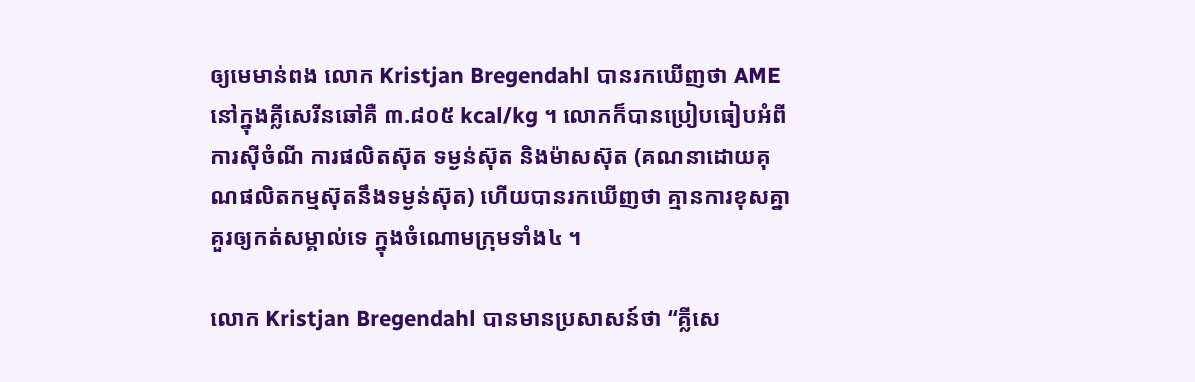ឲ្យមេមាន់ពង លោក Kristjan Bregendahl បានរកឃើញថា AME នៅក្នុងគ្លីសេរីនឆៅគឺ ៣.៨០៥ kcal/kg ។ លោកក៏បានប្រៀបធៀបអំពីការស៊ីចំណី ការផលិតស៊ុត ទម្ងន់ស៊ុត និងម៉ាសស៊ុត (គណនាដោយគុណផលិតកម្មស៊ុតនឹងទម្ងន់ស៊ុត) ហើយបានរកឃើញថា គ្មានការខុសគ្នាគួរឲ្យកត់សម្គាល់ទេ ក្នុងចំណោមក្រុមទាំង៤ ។

លោក Kristjan Bregendahl បានមានប្រសាសន៍ថា “គ្លីសេ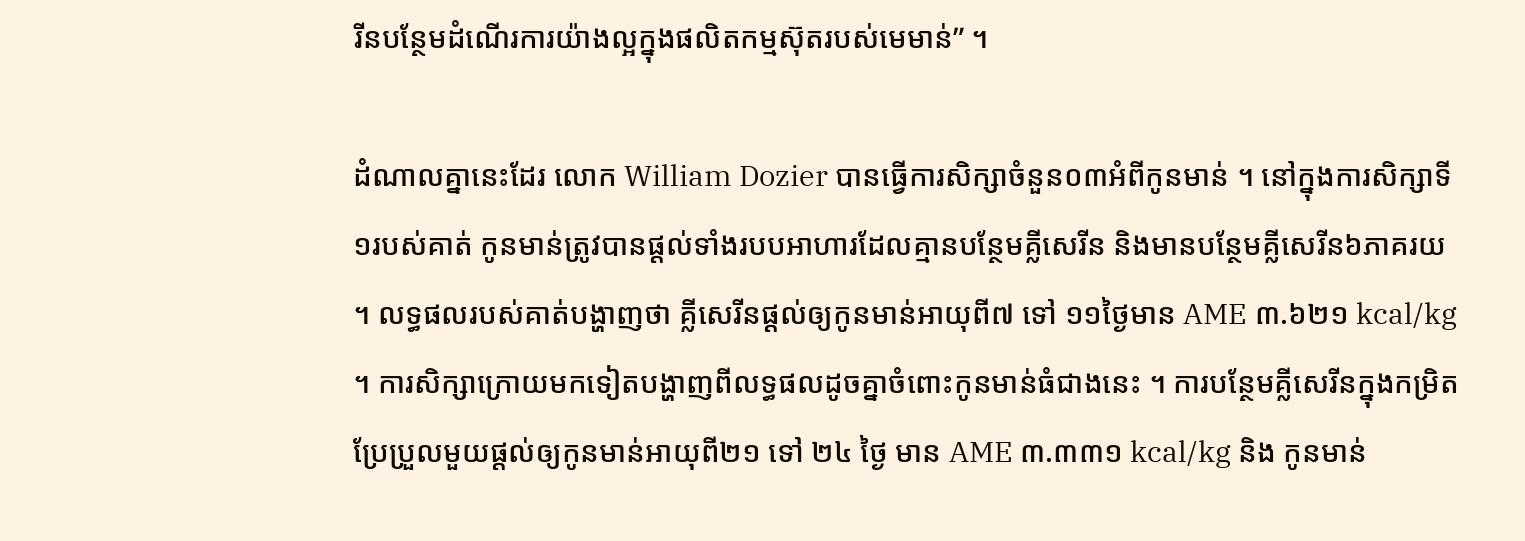រីនបន្ថែមដំណើរការយ៉ាងល្អក្នុងផលិតកម្មស៊ុតរបស់មេមាន់” ។

ដំណាលគ្នានេះដែរ លោក William Dozier បានធ្វើការសិក្សាចំនួន០៣អំពីកូនមាន់ ។ នៅក្នុងការសិក្សាទី១របស់គាត់ កូនមាន់ត្រូវបានផ្ដល់ទាំងរបបអាហារដែលគ្មានបន្ថែមគ្លីសេរីន និងមានបន្ថែមគ្លីសេរីន៦ភាគរយ ។ លទ្ធផលរបស់គាត់បង្ហាញថា គ្លីសេរីនផ្ដល់ឲ្យកូនមាន់អាយុពី៧ ទៅ ១១ថ្ងៃមាន AME ៣.៦២១ kcal/kg ។ ការសិក្សាក្រោយមកទៀតបង្ហាញពីលទ្ធផលដូចគ្នាចំពោះកូនមាន់ធំជាងនេះ ។ ការបន្ថែមគ្លីសេរីនក្នុងកម្រិតប្រែប្រួលមួយផ្ដល់ឲ្យកូនមាន់អាយុពី២១ ទៅ ២៤ ថ្ងៃ មាន AME ៣.៣៣១ kcal/kg និង កូនមាន់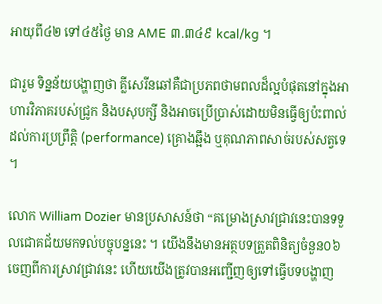អាយុពី៤២ ទៅ៤៥ថ្ងៃ មាន AME ៣.៣៤៩ kcal/kg ។

ជារួម ទិន្នន័យបង្ហាញថា គ្លីសេរីនឆៅគឺជាប្រភពថាមពលដ៏ល្អបំផុតនៅក្នុងអាហារវិភាគរបស់ជ្រូក និងបសុបក្សី និងអាចប្រើប្រាស់ដោយមិនធ្វើឲ្យប៉ះពាល់ដល់ការប្រព្រឹត្តិ (performance) គ្រោងឆ្អឹង ឬគុណភាពសាច់របស់សត្វទេ ។

លោក William Dozier មានប្រសាសន៍ថា “គម្រោងស្រាវជ្រាវនេះបានទទួលជោគជ័យមកទល់បច្ចុបន្ននេះ ។ យើងនឹងមានអត្ថបទត្រួតពិនិត្យចំនួន០៦ចេញពីការស្រាវជ្រាវនេះ ហើយយើងត្រូវបានអញ្ជើញឲ្យទៅធ្វើបទបង្ហាញ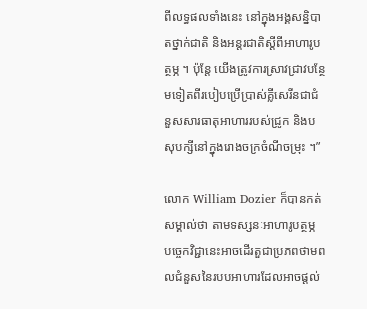ពីលទ្ធផលទាំងនេះ នៅក្នុងអង្គសន្និបាតថ្នាក់ជាតិ និងអន្តរជាតិស្ដីពីអាហារូបត្ថម្ភ ។ ប៉ុន្តែ យើងត្រូវការស្រាវជ្រាវបន្ថែមទៀតពីរបៀបប្រើប្រាស់គ្លីសេរីនជាជំនួសសារធាតុអាហាររបស់ជ្រូក និងបសុបក្សីនៅក្នុងរោងចក្រចំណីចម្រុះ ។”

លោក William Dozier ក៏បានកត់សម្គាល់ថា តាមទស្សនៈអាហារូបត្ថម្ភ បច្ចេកវិជ្ជានេះអាចដើរតួជាប្រភពថាមពលជំនួសនៃរបបអាហារដែលអាចផ្ដល់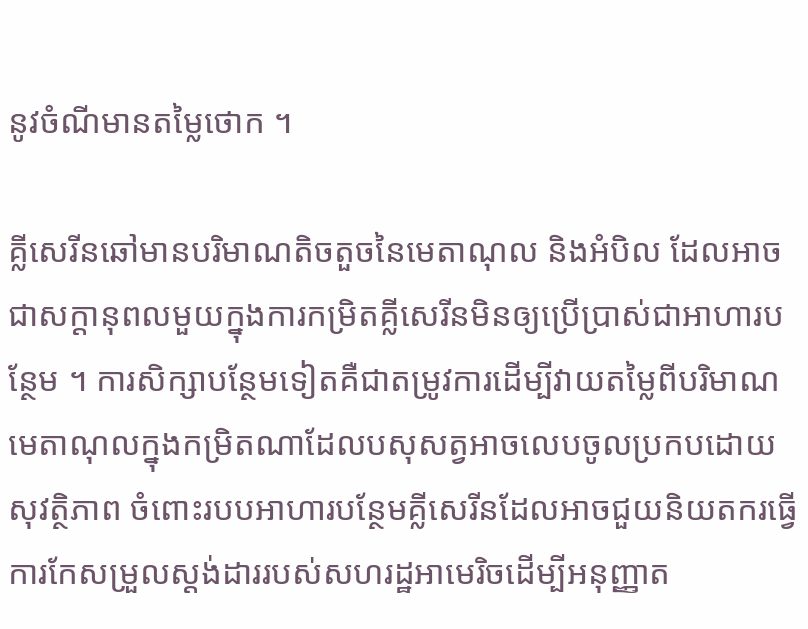នូវចំណីមានតម្លៃថោក ។

គ្លីសេរីនឆៅមានបរិមាណតិចតួចនៃមេតាណុល និងអំបិល ដែលអាចជាសក្ដានុពលមួយក្នុងការកម្រិតគ្លីសេរីនមិនឲ្យប្រើប្រាស់ជាអាហារបន្ថែម ។ ការសិក្សាបន្ថែមទៀតគឺជាតម្រូវការដើម្បីវាយតម្លៃពីបរិមាណមេតាណុលក្នុងកម្រិតណាដែលបសុសត្វអាចលេបចូលប្រកបដោយសុវត្ថិភាព ចំពោះរបបអាហារបន្ថែមគ្លីសេរីនដែលអាចជួយនិយតករធ្វើការកែសម្រួលស្ដង់ដាររបស់សហរដ្ឋអាមេរិចដើម្បីអនុញ្ញាត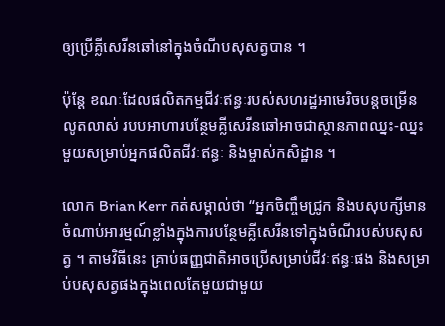ឲ្យប្រើគ្លីសេរីនឆៅនៅក្នុងចំណីបសុសត្វបាន ។

ប៉ុន្តែ ខណៈដែលផលិតកម្មជីវៈឥន្ធៈរបស់សហរដ្ឋអាមេរិចបន្តចម្រើនលូតលាស់ របបអាហារបន្ថែមគ្លីសេរីនឆៅអាចជាស្ថានភាពឈ្នះ‑ឈ្នះមួយសម្រាប់អ្នកផលិតជីវៈឥន្ធៈ និងម្ចាស់កសិដ្ឋាន ។

លោក Brian Kerr កត់សម្គាល់ថា “អ្នកចិញ្ចឹមជ្រូក និងបសុបក្សីមានចំណាប់អារម្មណ៍ខ្លាំងក្នុងការបន្ថែមគ្លីសេរីនទៅក្នុងចំណីរបស់បសុសត្វ ។ តាមវិធីនេះ គ្រាប់ធញ្ញជាតិអាចប្រើសម្រាប់ជីវៈឥន្ធៈផង និងសម្រាប់បសុសត្វផងក្នុងពេលតែមួយជាមួយ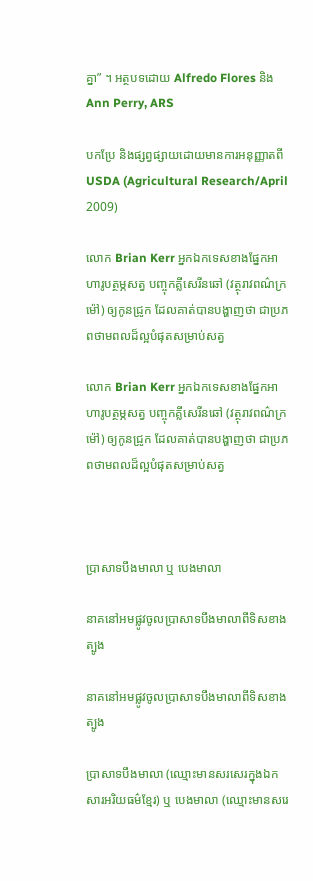គ្នា” ។ អត្ថបទដោយ Alfredo Flores និង Ann Perry, ARS

បកប្រែ និងផ្សព្វផ្សាយដោយមានការអនុញ្ញាតពី  USDA (Agricultural Research/April 2009)

លោក Brian Kerr អ្នកឯកទេសខាងផ្នែកអាហារូបត្ថម្ភសត្វ បញ្ចុកគ្លីសេរីនឆៅ (វត្ថុរាវពណ៌ក្រម៉ៅ) ឲ្យកូនជ្រូក ដែលគាត់បានបង្ហាញថា ជាប្រភពថាមពលដ៏ល្អបំផុតសម្រាប់សត្វ

លោក Brian Kerr អ្នកឯកទេសខាងផ្នែកអាហារូបត្ថម្ភសត្វ បញ្ចុកគ្លីសេរីនឆៅ (វត្ថុរាវពណ៌ក្រម៉ៅ) ឲ្យកូនជ្រូក ដែលគាត់បានបង្ហាញថា ជាប្រភពថាមពលដ៏ល្អបំផុតសម្រាប់សត្វ



ប្រាសាទបឹងមាលា ឬ បេងមាលា

នាគនៅអមផ្លូវចូលប្រាសាទបឹងមាលាពីទិសខាងត្បូង

នាគនៅអមផ្លូវចូលប្រាសាទបឹងមាលាពីទិសខាងត្បូង

ប្រាសាទបឹងមាលា (ឈ្មោះមានសរសេរក្នុងឯកសារអរិយធម៌ខ្មែរ) ឬ បេងមាលា (ឈ្មោះមានសរេ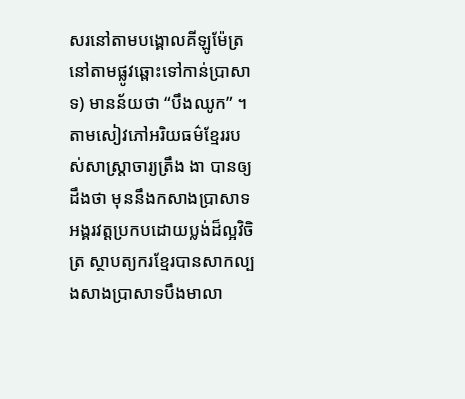សរនៅតាមបង្គោលគីឡូម៉ែត្រនៅតាមផ្លូវឆ្ពោះទៅកាន់ប្រាសាទ) មានន័យថា “បឹងឈូក” ។ តាមសៀវភៅអរិយធម៌ខ្មែររបស់សាស្ត្រាចារ្យត្រឹង ងា បានឲ្យដឹងថា មុននឹងកសាងប្រាសាទអង្គរវត្តប្រកបដោយប្លង់ដ៏ល្អវិចិត្រ ស្ថាបត្យករខ្មែរបានសាកល្បងសាងប្រាសាទបឹងមាលា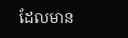ដែលមាន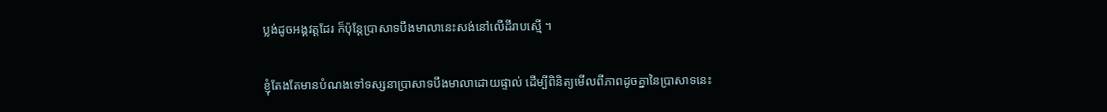ប្លង់ដូចអង្គវត្តដែរ ក៏ប៉ុន្តែប្រាសាទបឹងមាលានេះសង់នៅលើដីរាបស្មើ ។

ខ្ញុំតែងតែមានបំណងទៅទស្សនាប្រាសាទបឹងមាលាដោយផ្ទាល់ ដើម្បីពិនិត្យមើលពីភាពដូចគ្នានៃប្រាសាទនេះ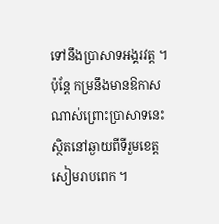ទៅនឹងប្រាសាទអង្គរវត្ត ។ ប៉ុន្តែ កម្រនឹងមានឱកាសណាស់ព្រោះប្រាសាទនេះស្ថិតនៅឆ្ងាយពីទីរួមខេត្តសៀមរាបពេក ។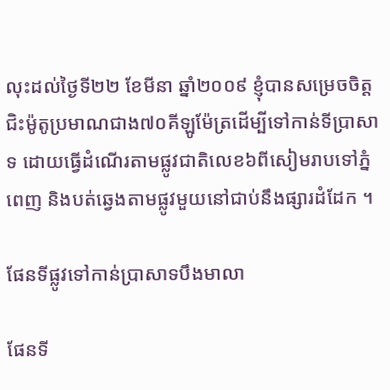លុះដល់ថ្ងៃទី២២ ខែមីនា ឆ្នាំ២០០៩ ខ្ញុំបានសម្រេចចិត្តជិះម៉ូតូប្រមាណជាង៧០គីឡូម៉ែត្រដើម្បីទៅកាន់ទីប្រាសាទ ដោយធ្វើដំណើរតាមផ្លូវជាតិលេខ៦ពីសៀមរាបទៅភ្នំពេញ និងបត់ឆ្វេងតាមផ្លូវមួយនៅជាប់នឹងផ្សារដំដែក ។

ផែនទីផ្លូវទៅកាន់ប្រាសាទបឹងមាលា

ផែនទី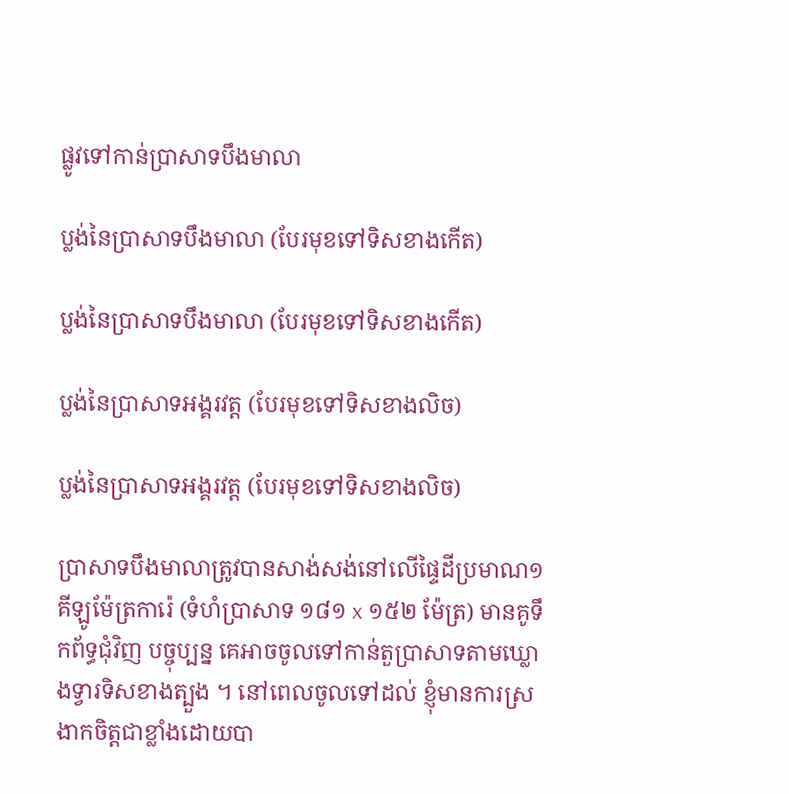ផ្លូវទៅកាន់ប្រាសាទបឹងមាលា

ប្លង់នៃប្រាសាទបឹងមាលា (បែរមុខទៅទិសខាងកើត)

ប្លង់នៃប្រាសាទបឹងមាលា (បែរមុខទៅទិសខាងកើត)

ប្លង់នៃប្រាសាទអង្គរវត្ត (បែរមុខទៅទិសខាងលិច)

ប្លង់នៃប្រាសាទអង្គរវត្ត (បែរមុខទៅទិសខាងលិច)

ប្រាសាទបឹងមាលាត្រូវបានសាង់សង់នៅលើផ្ទៃដីប្រមាណ១គីឡូម៉ែត្រការ៉េ (ទំហំប្រាសាទ ១៨១ x ១៥២ ម៉ែត្រ) មានគូទឹកព័ទ្ធជុំវិញ បច្ចុប្បន្ន គេអាចចូលទៅកាន់តួប្រាសាទតាមឃ្លោងទ្វារទិសខាងត្បួង ។ នៅពេលចូលទៅដល់ ខ្ញុំមានការស្រងាកចិត្តជាខ្លាំងដោយបា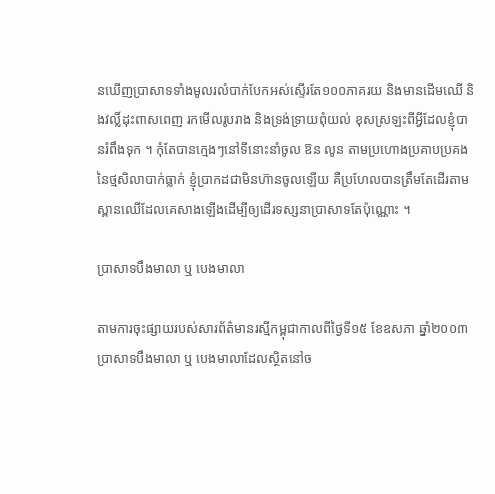នឃើញប្រាសាទទាំងមូលរលំបាក់បែកអស់ស្ទើរតែ១០០ភាគរយ និងមានដើមឈើ និងវល្លិ៍ដុះពាសពេញ រកមើលរូបរាង និងទ្រង់ទ្រាយពុំយល់ ខុសស្រឡះពីអ្វីដែលខ្ញុំបានរំពឹងទុក ។ កុំតែបានក្មេងៗនៅទីនោះនាំចូល ឱន លូន តាមប្រហោងប្រគាបប្រគងនៃថ្មសិលាបាក់ធ្លាក់ ខ្ញុំប្រាកដជាមិនហ៊ានចូលឡើយ គឺប្រហែលបានត្រឹមតែដើរតាមស្ពានឈើដែលគេសាងឡើងដើម្បីឲ្យដើរទស្សនាប្រាសាទតែប៉ុណ្ណោះ ។

ប្រាសាទបឹងមាលា ឬ បេងមាលា

តាមការចុះផ្សាយរបស់សារព័ត៌មានរស្មីកម្ពុជាកាលពីថ្ងៃទី១៥ ខែឧសភា ឆ្នាំ២០០៣ ប្រាសាទបឹងមាលា ឬ បេងមាលាដែលស្ថិតនៅច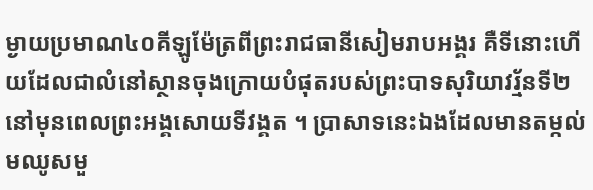ម្ងាយប្រមាណ៤០គីឡូម៉ែត្រពីព្រះរាជធានីសៀមរាបអង្គរ គឺទីនោះហើយដែលជាលំនៅស្ថានចុងក្រោយបំផុតរបស់ព្រះបាទសុរិយាវរ្ម័នទី២ នៅមុនពេលព្រះអង្គសោយទីវង្គត ។ ប្រាសាទនេះឯងដែលមានតម្កល់មឈូសមួ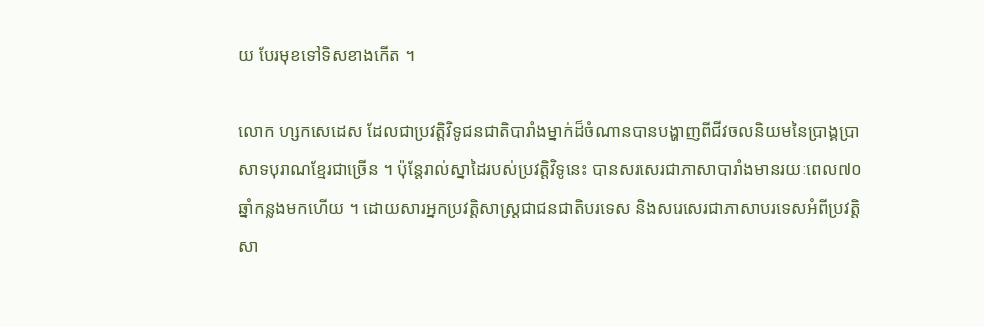យ បែរមុខទៅទិសខាងកើត ។

លោក ហ្សកសេដេស ដែលជាប្រវត្តិវិទូជនជាតិបារាំងម្នាក់ដ៏ចំណានបានបង្ហាញពីជីវចលនិយមនៃប្រាង្គប្រាសាទបុរាណខ្មែរជាច្រើន ។ ប៉ុន្តែរាល់ស្នាដៃរបស់ប្រវត្តិវិទូនេះ បានសរសេរជាភាសាបារាំងមានរយៈពេល៧០ឆ្នាំកន្លងមកហើយ ។ ដោយសារអ្នកប្រវត្តិសាស្ត្រជាជនជាតិបរទេស និងសរេសេរជាភាសាបរទេសអំពីប្រវត្តិសា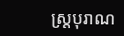ស្ត្របុរាណ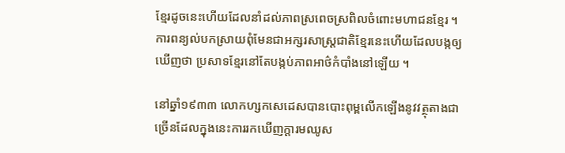ខ្មែរដូចនេះហើយដែលនាំដល់ភាពស្រពេចស្រពិលចំពោះមហាជនខ្មែរ ។ ការពន្យល់បកស្រាយពុំមែនជាអក្សរសាស្ត្រជាតិខ្មែរនេះហើយដែលបង្កឲ្យឃើញថា ប្រសាទខ្មែរនៅតែបង្កប់ភាពអាថ៌កំបាំងនៅឡើយ ។

នៅឆ្នាំ១៩៣៣ លោកហ្សកសេដេសបានបោះពុម្ពលើកឡើងនូវវត្ថុតាងជាច្រើនដែលក្នុងនេះការរកឃើញក្ដារមឈូស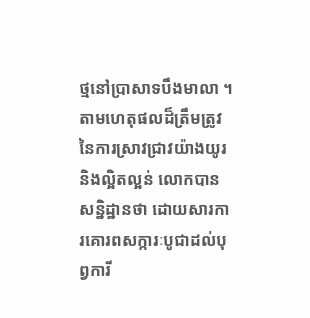ថ្មនៅប្រាសាទបឹងមាលា ។ តាមហេតុផលដ៏ត្រឹមត្រូវនៃការស្រាវជា្រវយ៉ាងយូរ និងល្អិតល្អន់ លោកបានសន្និដ្ឋានថា ដោយសារការគោរពសក្ការៈបូជាដល់បុព្វការី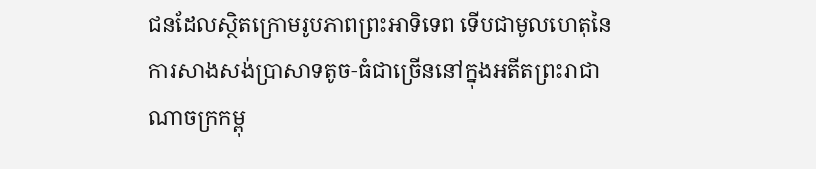ជនដែលស្ថិតក្រោមរូបភាពព្រះអាទិទេព ទើបជាមូលហេតុនៃការសាងសង់ប្រាសាទតូច‑ធំជាច្រើននៅក្នុងអតីតព្រះរាជាណាចក្រកម្ពុ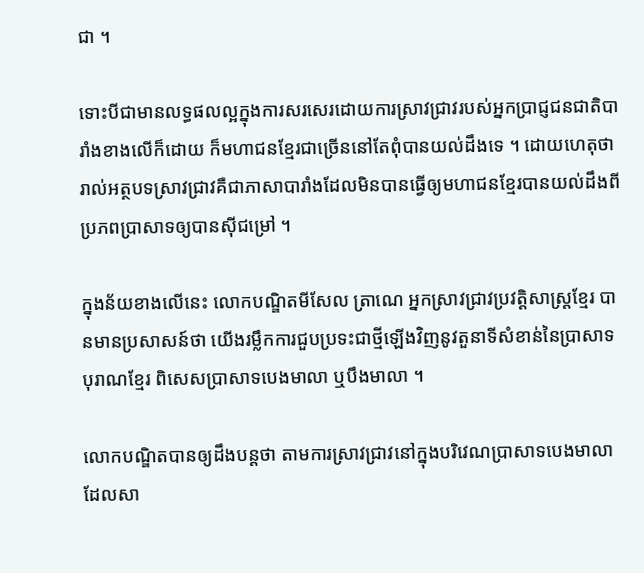ជា ។

ទោះបីជាមានលទ្ធផលល្អក្នុងការសរសេរដោយការស្រាវជ្រាវរបស់អ្នកប្រាជ្ញជនជាតិបារាំងខាងលើក៏ដោយ ក៏មហាជនខ្មែរជាច្រើននៅតែពុំបានយល់ដឹងទេ ។ ដោយហេតុថា រាល់អត្ថបទស្រាវជ្រាវគឺជាភាសាបារាំងដែលមិនបានធ្វើឲ្យមហាជនខ្មែរបានយល់ដឹងពីប្រភពប្រាសាទឲ្យបានស៊ីជម្រៅ ។

ក្នុងន័យខាងលើនេះ លោកបណ្ឌិតមីសែល ត្រាណេ អ្នកស្រាវជ្រាវប្រវត្តិសាស្ត្រខ្មែរ បានមានប្រសាសន៍ថា យើងរម្លឹកការជួបប្រទះជាថ្មីឡើងវិញនូវតួនាទីសំខាន់នៃប្រាសាទបុរាណខ្មែរ ពិសេសប្រាសាទបេងមាលា ឬបឹងមាលា ។

លោកបណ្ឌិតបានឲ្យដឹងបន្តថា តាមការស្រាវជ្រាវនៅក្នុងបរិវេណប្រាសាទបេងមាលាដែលសា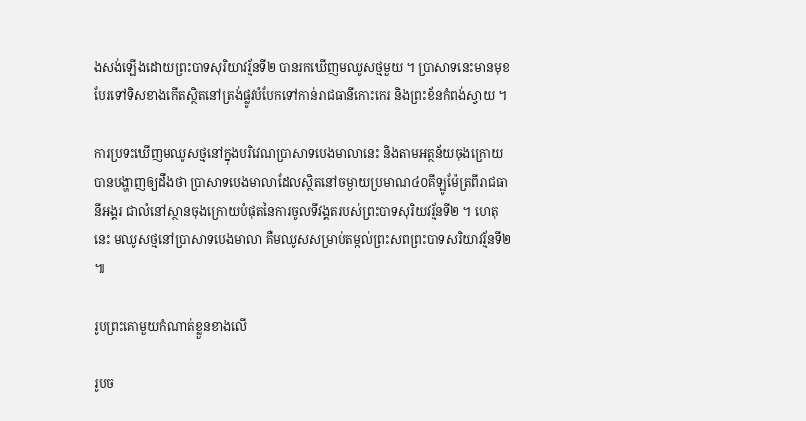ងសង់ឡើងដោយព្រះបាទសុរិយាវរ្ម័នទី២ បានរកឃើញមឈូសថ្មមួយ ។ ប្រាសាទនេះមានមុខបែរទៅទិសខាងកើតស្ថិតនៅត្រង់ផ្លូវបំបែកទៅកាន់រាជធានីកោះកេរ និងព្រះខ័នកំពង់ស្វាយ ។

ការប្រទះឃើញមឈូសថ្មនៅក្នុងបរិវេណប្រាសាទបេងមាលានេះ និងតាមអត្ថន័យចុងក្រោយបានបង្ហាញឲ្យដឹងថា ប្រាសាទបេងមាលាដែលស្ថិតនៅចម្ងាយប្រមាណ៤០គីឡូម៉ែត្រពីរាជធានីអង្គរ ជាលំនៅស្ថានចុងក្រោយបំផុតនៃការចូលទីវង្គតរបស់ព្រះបាទសុរិយវរ្ម័នទី២ ។ ហេតុនេះ មឈូសថ្មនៅប្រាសាទបេងមាលា គឺមឈូសសម្រាប់តម្កល់ព្រះសពព្រះបាទសរិយាវរ្ម័នទី២ ៕

រូបព្រះគោមួយកំណាត់ខ្លួនខាងលើ

រូបច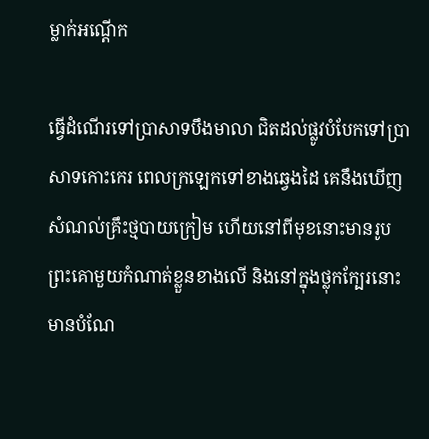ម្លាក់អណ្ដើក

ធ្វើដំណើរទៅប្រាសាទបឹងមាលា ជិតដល់ផ្លូវបំបែកទៅប្រាសាទកោះកេរ ពេលក្រឡេកទៅខាងឆ្វេងដៃ គេនឹងឃើញសំណល់គ្រឹះថ្មបាយក្រៀម ហើយនៅពីមុខនោះមានរូបព្រះគោមួយកំណាត់ខ្លួនខាងលើ និងនៅក្នុងថ្លុកក្បែរនោះ មានបំណែ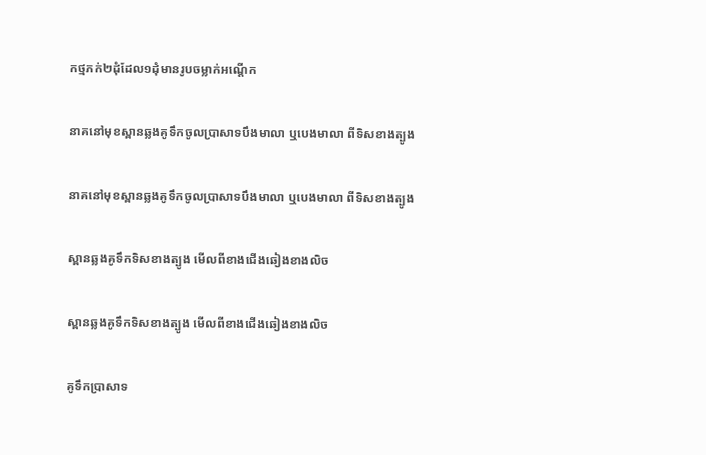កថ្មភក់២ដុំដែល១ដុំមានរូបចម្លាក់អណ្ដើក

នាគនៅមុខស្ពានឆ្លងគូទឹកចូលប្រាសាទបឹងមាលា ឬបេងមាលា ពីទិសខាងត្បូង

នាគនៅមុខស្ពានឆ្លងគូទឹកចូលប្រាសាទបឹងមាលា ឬបេងមាលា ពីទិសខាងត្បូង

ស្ពានឆ្លងគូទឹកទិសខាងត្បូង មើលពីខាងជើងឆៀងខាងលិច

ស្ពានឆ្លងគូទឹកទិសខាងត្បូង មើលពីខាងជើងឆៀងខាងលិច

គូទឹកប្រាសាទ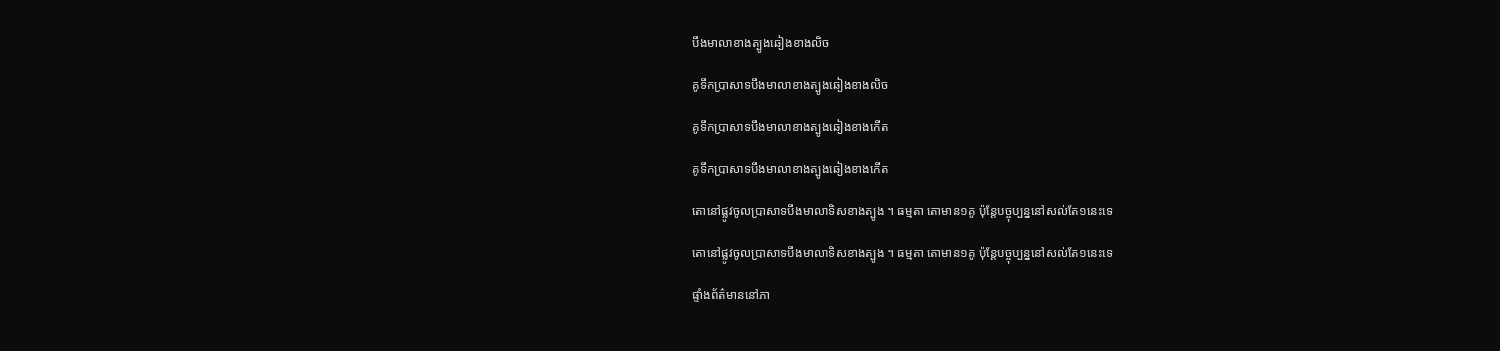បឹងមាលាខាងត្បូងឆៀងខាងលិច

គូទឹកប្រាសាទបឹងមាលាខាងត្បូងឆៀងខាងលិច

គូទឹកប្រាសាទបឹងមាលាខាងត្បូងឆៀងខាងកើត

គូទឹកប្រាសាទបឹងមាលាខាងត្បូងឆៀងខាងកើត

តោនៅផ្លូវចូលប្រាសាទបឹងមាលាទិសខាងត្បូង ។ ធម្មតា តោមាន១គូ ប៉ុន្តែបច្ចុប្បន្ននៅសល់តែ១នេះទេ

តោនៅផ្លូវចូលប្រាសាទបឹងមាលាទិសខាងត្បូង ។ ធម្មតា តោមាន១គូ ប៉ុន្តែបច្ចុប្បន្ននៅសល់តែ១នេះទេ

ផ្ទាំងព័ត៌មាននៅភា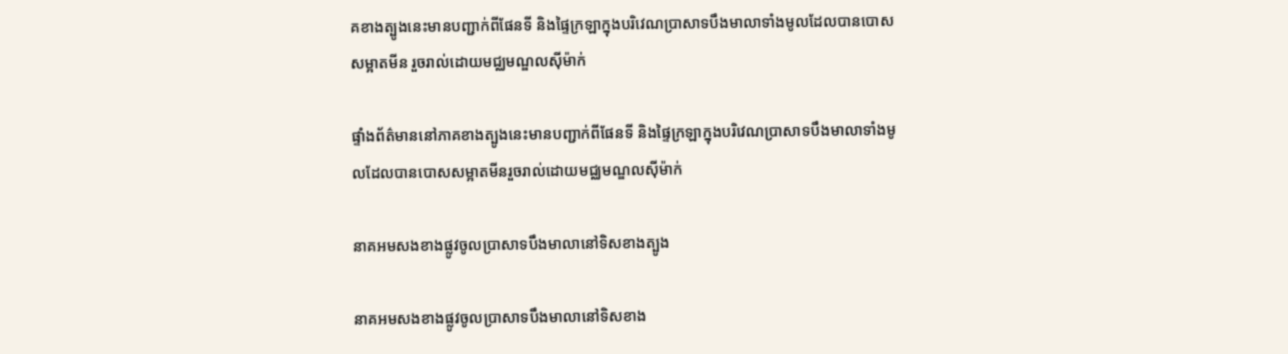គខាងត្បូងនេះមានបញ្ជាក់ពីផែនទី និងផ្ទៃក្រឡាក្នុងបរិវេណប្រាសាទបឹងមាលាទាំងមូលដែលបានបោសសម្អាតមីន រួចរាល់ដោយមជ្ឈមណ្ឌលស៊ីម៉ាក់

ផ្ទាំងព័ត៌មាននៅភាគខាងត្បូងនេះមានបញ្ជាក់ពីផែនទី និងផ្ទៃក្រឡាក្នុងបរិវេណប្រាសាទបឹងមាលាទាំងមូលដែលបានបោសសម្អាតមីនរួចរាល់ដោយមជ្ឈមណ្ឌលស៊ីម៉ាក់

នាគអមសងខាងផ្លូវចូលប្រាសាទបឹងមាលានៅទិសខាងត្បូង

នាគអមសងខាងផ្លូវចូលប្រាសាទបឹងមាលានៅទិសខាង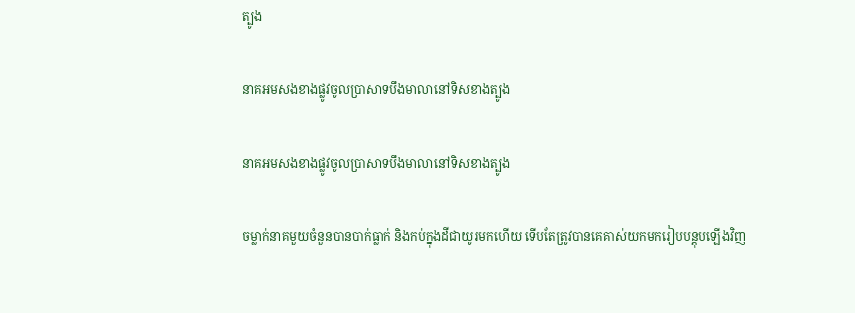ត្បូង

នាគអមសងខាងផ្លូវចូលប្រាសាទបឹងមាលានៅទិសខាងត្បូង

នាគអមសងខាងផ្លូវចូលប្រាសាទបឹងមាលានៅទិសខាងត្បូង

ចម្លាក់នាគមួយចំនួនបានបាក់ធ្លាក់ និងកប់ក្នុងដីជាយូរមកហើយ ទើបតែត្រូវបានគេគាស់យកមករៀបបន្តុបឡើងវិញ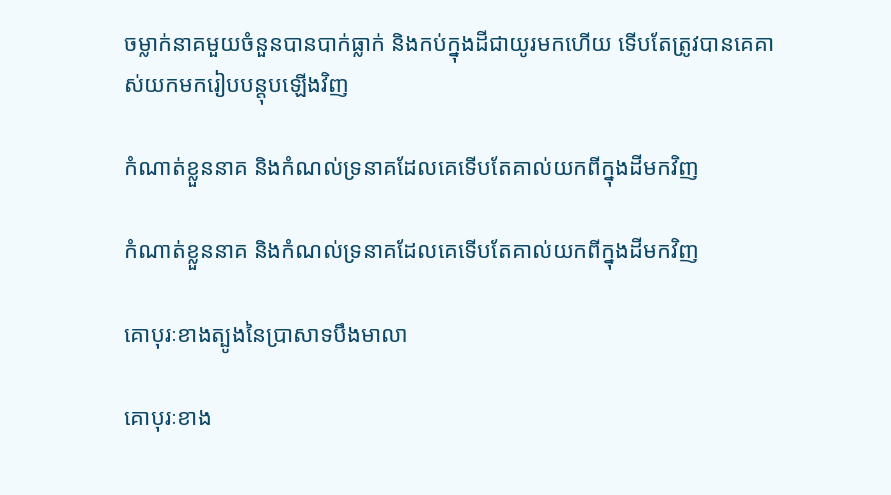ចម្លាក់នាគមួយចំនួនបានបាក់ធ្លាក់ និងកប់ក្នុងដីជាយូរមកហើយ ទើបតែត្រូវបានគេគាស់យកមករៀបបន្តុបឡើងវិញ

កំណាត់ខ្លួននាគ និងកំណល់ទ្រនាគដែលគេទើបតែគាល់យកពីក្នុងដីមកវិញ

កំណាត់ខ្លួននាគ និងកំណល់ទ្រនាគដែលគេទើបតែគាល់យកពីក្នុងដីមកវិញ

គោបុរៈខាងត្បូងនៃប្រាសាទបឹងមាលា

គោបុរៈខាង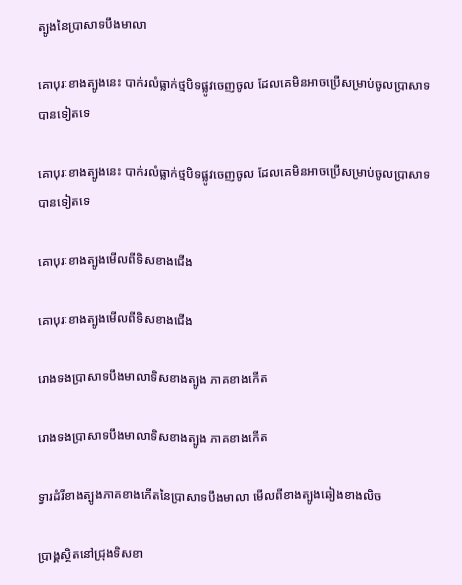ត្បូងនៃប្រាសាទបឹងមាលា

គោបុរៈខាងត្បូងនេះ បាក់រលំធ្លាក់ថ្មបិទផ្លូវចេញចូល ដែលគេមិនអាចប្រើសម្រាប់ចូលប្រាសាទបានទៀតទេ

គោបុរៈខាងត្បូងនេះ បាក់រលំធ្លាក់ថ្មបិទផ្លូវចេញចូល ដែលគេមិនអាចប្រើសម្រាប់ចូលប្រាសាទបានទៀតទេ

គោបុរៈខាងត្បូងមើលពីទិសខាងជើង

គោបុរៈខាងត្បូងមើលពីទិសខាងជើង

រោងទងប្រាសាទបឹងមាលាទិសខាងត្បូង ភាគខាងកើត

រោងទងប្រាសាទបឹងមាលាទិសខាងត្បូង ភាគខាងកើត

ទ្វារដំរីខាងត្បូងភាគខាងកើតនៃប្រាសាទបឹងមាលា មើលពីខាងត្បូងឆៀងខាងលិច

ប្រាង្គស្ថិតនៅជ្រុងទិសខា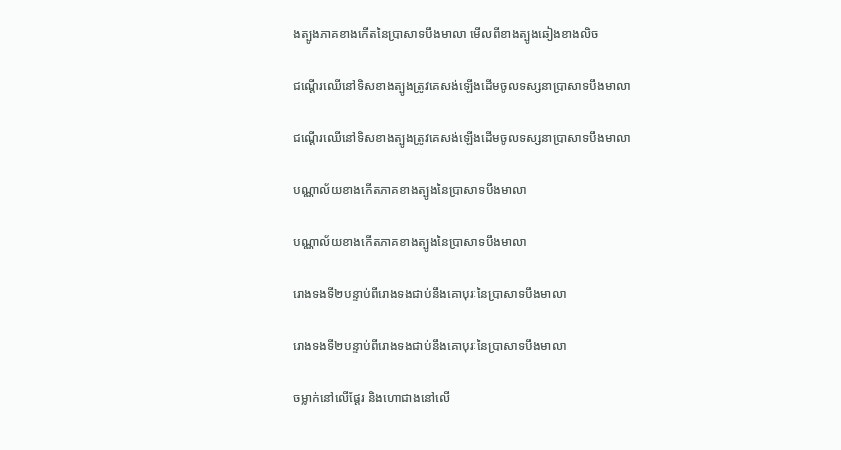ងត្បូងភាគខាងកើតនៃប្រាសាទបឹងមាលា មើលពីខាងត្បូងឆៀងខាងលិច

ជណ្ដើរឈើនៅទិសខាងត្បូងត្រូវគេសង់ឡើងដើមចូលទស្សនាប្រាសាទបឹងមាលា

ជណ្ដើរឈើនៅទិសខាងត្បូងត្រូវគេសង់ឡើងដើមចូលទស្សនាប្រាសាទបឹងមាលា

បណ្ណាល័យខាងកើតភាគខាងត្បូងនៃប្រាសាទបឹងមាលា

បណ្ណាល័យខាងកើតភាគខាងត្បូងនៃប្រាសាទបឹងមាលា

រោងទងទី២បន្ទាប់ពីរោងទងជាប់នឹងគោបុរៈនៃប្រាសាទបឹងមាលា

រោងទងទី២បន្ទាប់ពីរោងទងជាប់នឹងគោបុរៈនៃប្រាសាទបឹងមាលា

ចម្លាក់នៅលើផ្ដែរ និងហោជាងនៅលើ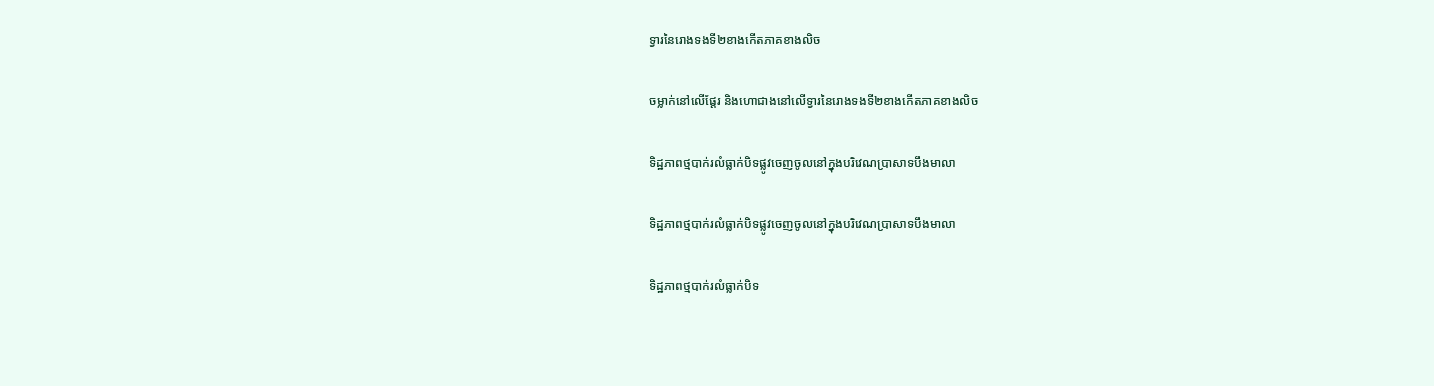ទ្វារនៃរោងទងទី២ខាងកើតភាគខាងលិច

ចម្លាក់នៅលើផ្ដែរ និងហោជាងនៅលើទ្វារនៃរោងទងទី២ខាងកើតភាគខាងលិច

ទិដ្ឋភាពថ្មបាក់រលំធ្លាក់បិទផ្លូវចេញចូលនៅក្នុងបរិវេណប្រាសាទបឹងមាលា

ទិដ្ឋភាពថ្មបាក់រលំធ្លាក់បិទផ្លូវចេញចូលនៅក្នុងបរិវេណប្រាសាទបឹងមាលា

ទិដ្ឋភាពថ្មបាក់រលំធ្លាក់បិទ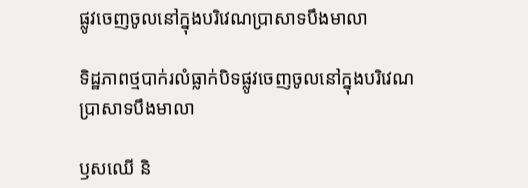ផ្លូវចេញចូលនៅក្នុងបរិវេណប្រាសាទបឹងមាលា

ទិដ្ឋភាពថ្មបាក់រលំធ្លាក់បិទផ្លូវចេញចូលនៅក្នុងបរិវេណប្រាសាទបឹងមាលា

ឫសឈើ និ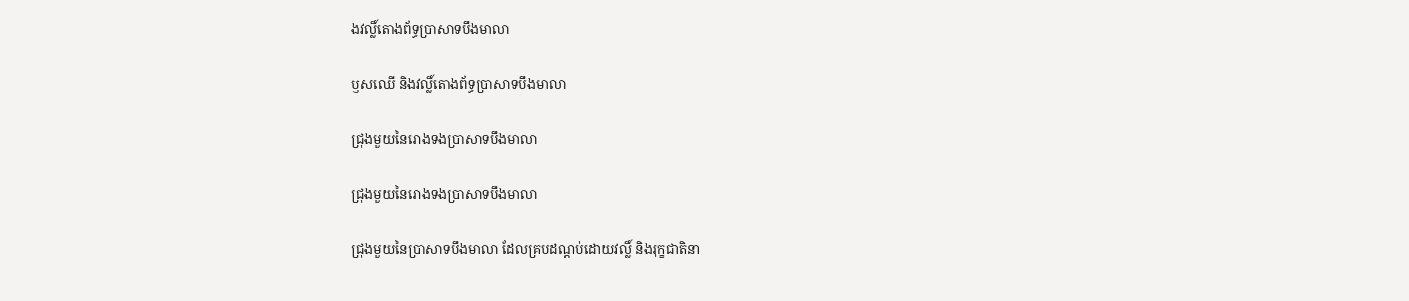ងវល្លិ៍តោងព័ទ្ធប្រាសាទបឹងមាលា

ឫសឈើ និងវល្លិ៍តោងព័ទ្ធប្រាសាទបឹងមាលា

ជ្រុងមួយនៃរោងទងប្រាសាទបឹងមាលា

ជ្រុងមួយនៃរោងទងប្រាសាទបឹងមាលា

ជ្រុងមួយនៃប្រាសាទបឹងមាលា ដែលគ្របដណ្ដប់ដោយវល្លិ៍ និងរុក្ខជាតិនា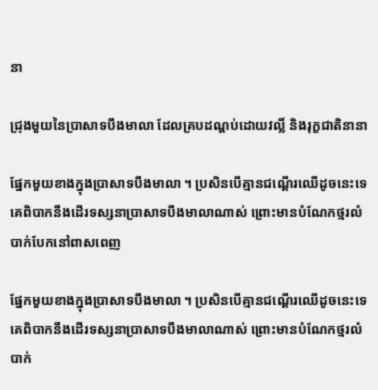នា

ជ្រុងមួយនៃប្រាសាទបឹងមាលា ដែលគ្របដណ្ដប់ដោយវល្លិ៍ និងរុក្ខជាតិនានា

ផ្នែកមួយខាងក្នុងប្រាសាទបឹងមាលា ។ ប្រសិនបើគ្មានជណ្ដើរឈើដូចនេះទេ គេពិបាកនឹងដើរទស្សនាប្រាសាទបឹងមាលាណាស់ ព្រោះមានបំណែកថ្មរលំបាក់បែកនៅពាសពេញ

ផ្នែកមួយខាងក្នុងប្រាសាទបឹងមាលា ។ ប្រសិនបើគ្មានជណ្ដើរឈើដូចនេះទេ គេពិបាកនឹងដើរទស្សនាប្រាសាទបឹងមាលាណាស់ ព្រោះមានបំណែកថ្មរលំបាក់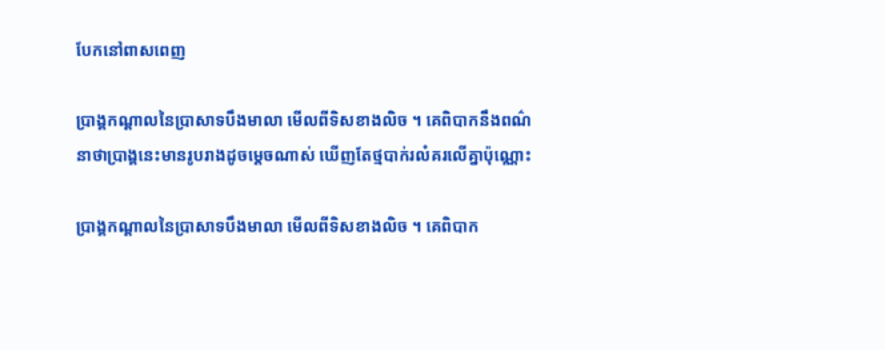បែកនៅពាសពេញ

ប្រាង្គកណ្ដាលនៃប្រាសាទបឹងមាលា មើលពីទិសខាងលិច ។ គេពិបាកនឹងពណ៌នាថាប្រាង្គនេះមានរូបរាងដូចម្ដេចណាស់ ឃើញតែថ្មបាក់រលំគរលើគ្នាប៉ុណ្ណោះ

ប្រាង្គកណ្ដាលនៃប្រាសាទបឹងមាលា មើលពីទិសខាងលិច ។ គេពិបាក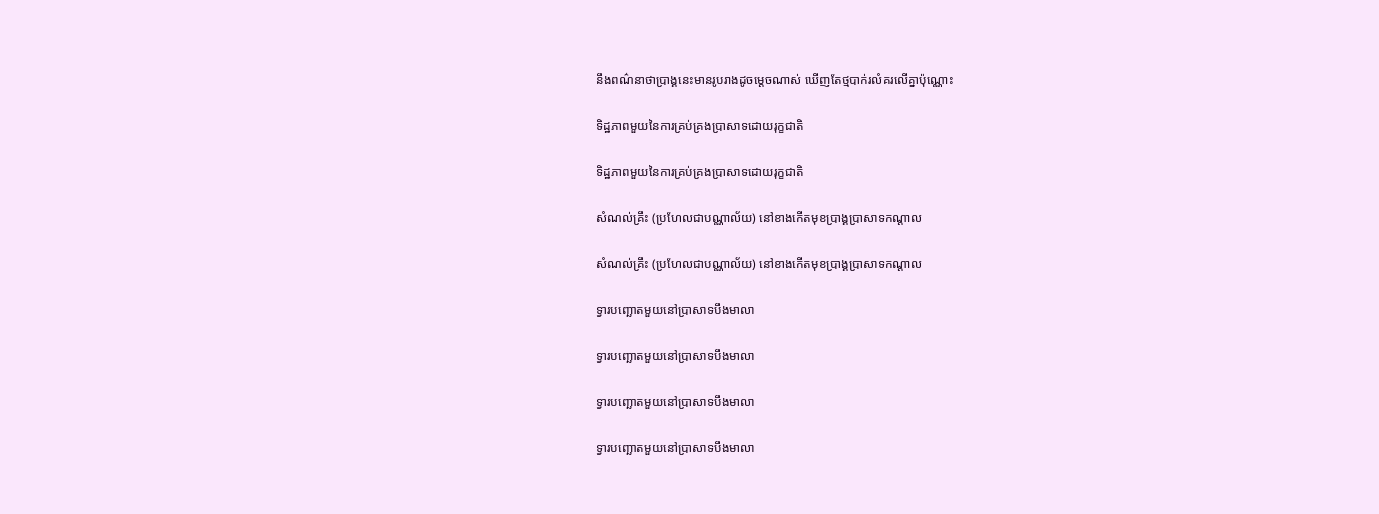នឹងពណ៌នាថាប្រាង្គនេះមានរូបរាងដូចម្ដេចណាស់ ឃើញតែថ្មបាក់រលំគរលើគ្នាប៉ុណ្ណោះ

ទិដ្ឋភាពមួយនៃការគ្រប់គ្រងប្រាសាទដោយរុក្ខជាតិ

ទិដ្ឋភាពមួយនៃការគ្រប់គ្រងប្រាសាទដោយរុក្ខជាតិ

សំណល់គ្រឹះ (ប្រហែលជាបណ្ណាល័យ) នៅខាងកើតមុខប្រាង្គប្រាសាទកណ្ដាល

សំណល់គ្រឹះ (ប្រហែលជាបណ្ណាល័យ) នៅខាងកើតមុខប្រាង្គប្រាសាទកណ្ដាល

ទ្វារបញ្ឆោតមួយនៅប្រាសាទបឹងមាលា

ទ្វារបញ្ឆោតមួយនៅប្រាសាទបឹងមាលា

ទ្វារបញ្ឆោតមួយនៅប្រាសាទបឹងមាលា

ទ្វារបញ្ឆោតមួយនៅប្រាសាទបឹងមាលា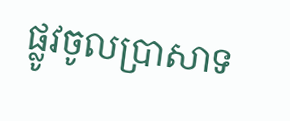ផ្លូវចូលប្រាសាទ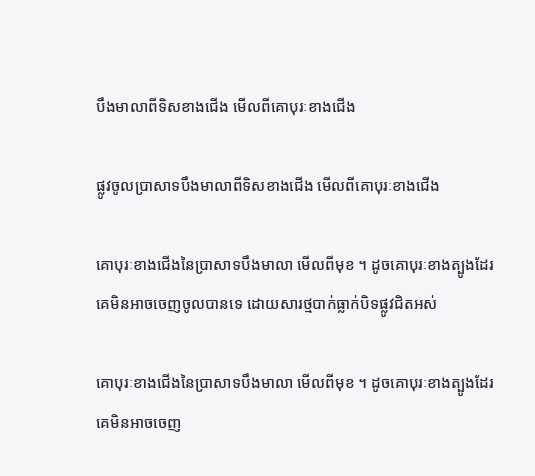បឹងមាលាពីទិសខាងជើង មើលពីគោបុរៈខាងជើង

ផ្លូវចូលប្រាសាទបឹងមាលាពីទិសខាងជើង មើលពីគោបុរៈខាងជើង

គោបុរៈខាងជើងនៃប្រាសាទបឹងមាលា មើលពីមុខ ។ ដូចគោបុរៈខាងត្បូងដែរ គេមិនអាចចេញចូលបានទេ ដោយសារថ្មបាក់ធ្លាក់បិទផ្លូវជិតអស់

គោបុរៈខាងជើងនៃប្រាសាទបឹងមាលា មើលពីមុខ ។ ដូចគោបុរៈខាងត្បូងដែរ គេមិនអាចចេញ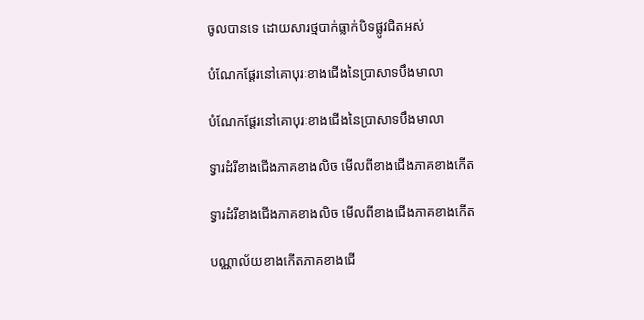ចូលបានទេ ដោយសារថ្មបាក់ធ្លាក់បិទផ្លូវជិតអស់

បំណែកផ្ដែរនៅគោបុរៈខាងជើងនៃប្រាសាទបឹងមាលា

បំណែកផ្ដែរនៅគោបុរៈខាងជើងនៃប្រាសាទបឹងមាលា

ទ្វារដំរីខាងជើងភាគខាងលិច មើលពីខាងជើងភាគខាងកើត

ទ្វារដំរីខាងជើងភាគខាងលិច មើលពីខាងជើងភាគខាងកើត

បណ្ណាល័យខាងកើតភាគខាងជើ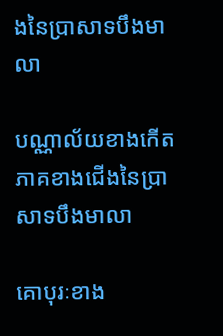ងនៃប្រាសាទបឹងមាលា

បណ្ណាល័យខាងកើតភាគខាងជើងនៃប្រាសាទបឹងមាលា

គោបុរៈខាង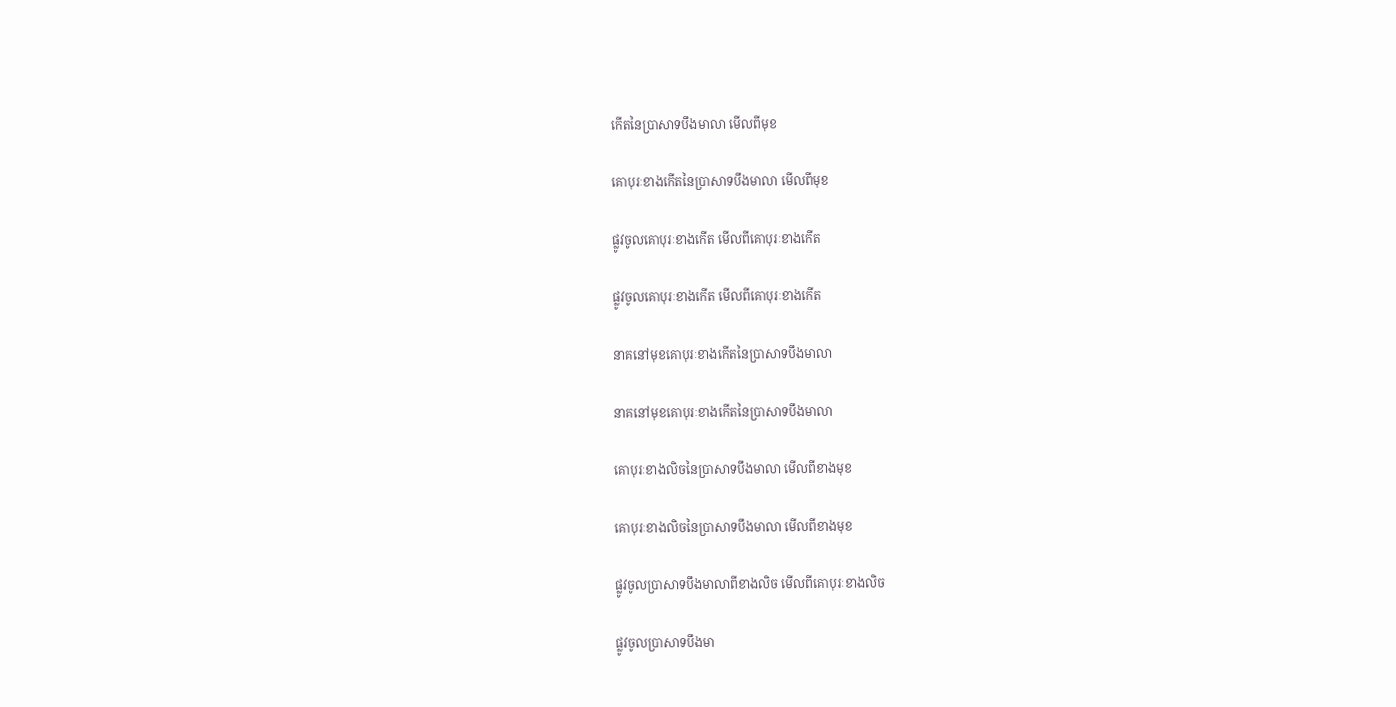កើតនៃប្រាសាទបឹងមាលា មើលពីមុខ

គោបុរៈខាងកើតនៃប្រាសាទបឹងមាលា មើលពីមុខ

ផ្លូវចូលគោបុរៈខាងកើត មើលពីគោបុរៈខាងកើត

ផ្លូវចូលគោបុរៈខាងកើត មើលពីគោបុរៈខាងកើត

នាគនៅមុខគោបុរៈខាងកើតនៃប្រាសាទបឹងមាលា

នាគនៅមុខគោបុរៈខាងកើតនៃប្រាសាទបឹងមាលា

គោបុរៈខាងលិចនៃប្រាសាទបឹងមាលា មើលពីខាងមុខ

គោបុរៈខាងលិចនៃប្រាសាទបឹងមាលា មើលពីខាងមុខ

ផ្លូវចូលប្រាសាទបឹងមាលាពីខាងលិច មើលពីគោបុរៈខាងលិច

ផ្លូវចូលប្រាសាទបឹងមា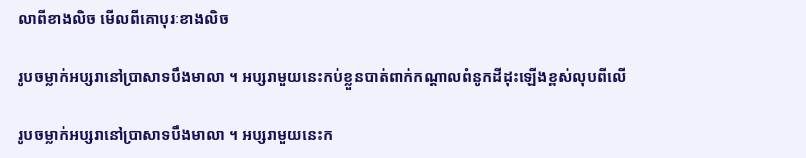លាពីខាងលិច មើលពីគោបុរៈខាងលិច

រូបចម្លាក់អប្សរានៅប្រាសាទបឹងមាលា ។ អប្សរាមួយនេះកប់ខ្លួនបាត់ពាក់កណ្ដាលពំនូកដីដុះឡើងខ្ពស់លុបពីលើ

រូបចម្លាក់អប្សរានៅប្រាសាទបឹងមាលា ។ អប្សរាមួយនេះក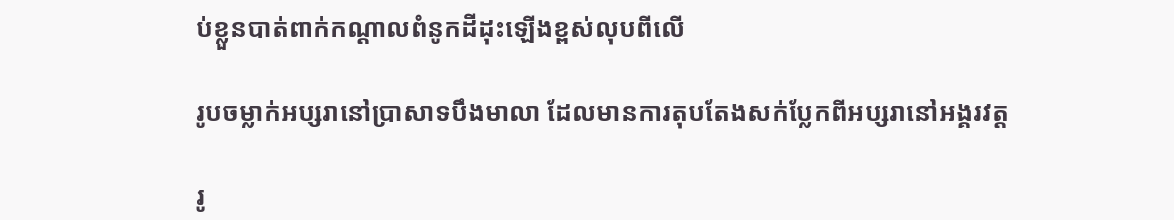ប់ខ្លួនបាត់ពាក់កណ្ដាលពំនូកដីដុះឡើងខ្ពស់លុបពីលើ

រូបចម្លាក់អប្សរានៅប្រាសាទបឹងមាលា ដែលមានការតុបតែងសក់ប្លែកពីអប្សរានៅអង្គរវត្ត

រូ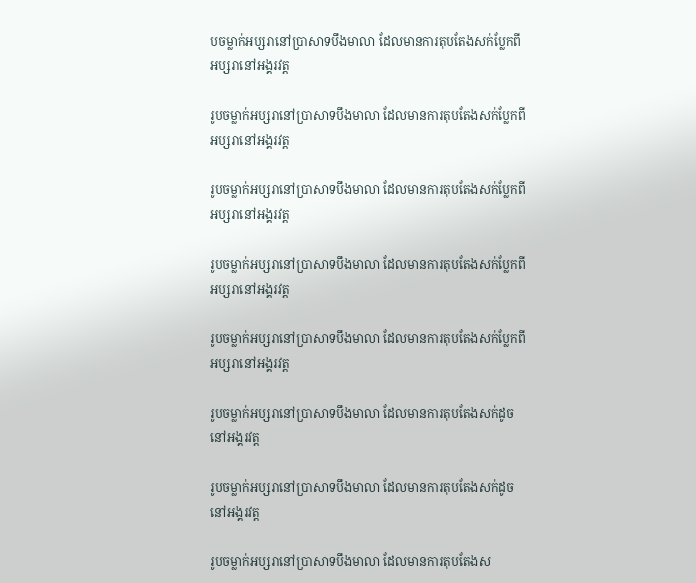បចម្លាក់អប្សរានៅប្រាសាទបឹងមាលា ដែលមានការតុបតែងសក់ប្លែកពីអប្សរានៅអង្គរវត្ត

រូបចម្លាក់អប្សរានៅប្រាសាទបឹងមាលា ដែលមានការតុបតែងសក់ប្លែកពីអប្សរានៅអង្គរវត្ត

រូបចម្លាក់អប្សរានៅប្រាសាទបឹងមាលា ដែលមានការតុបតែងសក់ប្លែកពីអប្សរានៅអង្គរវត្ត

រូបចម្លាក់អប្សរានៅប្រាសាទបឹងមាលា ដែលមានការតុបតែងសក់ប្លែកពីអប្សរានៅអង្គរវត្ត

រូបចម្លាក់អប្សរានៅប្រាសាទបឹងមាលា ដែលមានការតុបតែងសក់ប្លែកពីអប្សរានៅអង្គរវត្ត

រូបចម្លាក់អប្សរានៅប្រាសាទបឹងមាលា ដែលមានការតុបតែងសក់ដូចនៅអង្គរវត្ត

រូបចម្លាក់អប្សរានៅប្រាសាទបឹងមាលា ដែលមានការតុបតែងសក់ដូចនៅអង្គរវត្ត

រូបចម្លាក់អប្សរានៅប្រាសាទបឹងមាលា ដែលមានការតុបតែងស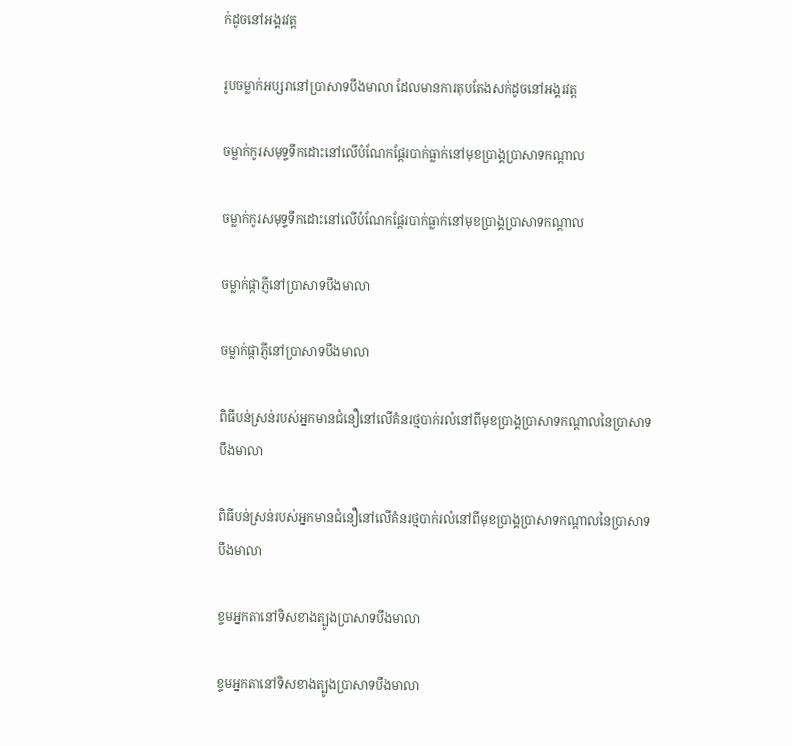ក់ដូចនៅអង្គរវត្ត

រូបចម្លាក់អប្សរានៅប្រាសាទបឹងមាលា ដែលមានការតុបតែងសក់ដូចនៅអង្គរវត្ត

ចម្លាក់កូរសមុទ្ទទឹកដោះនៅលើបំណែកផ្ដែរបាក់ធ្លាក់នៅមុខប្រាង្គប្រាសាទកណ្ដាល

ចម្លាក់កូរសមុទ្ទទឹកដោះនៅលើបំណែកផ្ដែរបាក់ធ្លាក់នៅមុខប្រាង្គប្រាសាទកណ្ដាល

ចម្លាក់ផ្កាភ្ញីនៅប្រាសាទបឹងមាលា

ចម្លាក់ផ្កាភ្ញីនៅប្រាសាទបឹងមាលា

ពិធីបន់ស្រន់របស់អ្នកមានជំនឿនៅលើគំនរថ្មបាក់រលំនៅពីមុខប្រាង្គប្រាសាទកណ្ដាលនៃប្រាសាទបឹងមាលា

ពិធីបន់ស្រន់របស់អ្នកមានជំនឿនៅលើគំនរថ្មបាក់រលំនៅពីមុខប្រាង្គប្រាសាទកណ្ដាលនៃប្រាសាទបឹងមាលា

ខ្ទមអ្នកតានៅទិសខាងត្បូងប្រាសាទបឹងមាលា

ខ្ទមអ្នកតានៅទិសខាងត្បូងប្រាសាទបឹងមាលា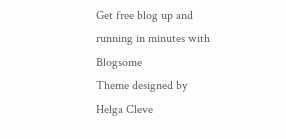Get free blog up and running in minutes with Blogsome
Theme designed by Helga Cleve